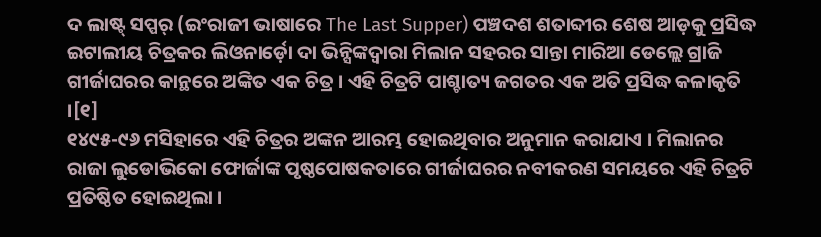ଦ ଲାଷ୍ଟ୍ ସପ୍ପର୍ (ଇଂରାଜୀ ଭାଷାରେ The Last Supper) ପଞ୍ଚଦଶ ଶତାବ୍ଦୀର ଶେଷ ଆଡ଼କୁ ପ୍ରସିଦ୍ଧ ଇଟାଲୀୟ ଚିତ୍ରକର ଲିଓନାର୍ଡ଼ୋ ଦା ଭିନ୍ସିଙ୍କଦ୍ୱାରା ମିଲାନ ସହରର ସାନ୍ତା ମାରିଆ ଡେଲ୍ଲେ ଗ୍ରାଜି ଗୀର୍ଜାଘରର କାନ୍ଥରେ ଅଙ୍କିତ ଏକ ଚିତ୍ର । ଏହି ଚିତ୍ରଟି ପାଶ୍ଚାତ୍ୟ ଜଗତର ଏକ ଅତି ପ୍ରସିଦ୍ଧ କଳାକୃତି ।[୧]
୧୪୯୫-୯୬ ମସିହାରେ ଏହି ଚିତ୍ରର ଅଙ୍କନ ଆରମ୍ଭ ହୋଇଥିବାର ଅନୁମାନ କରାଯାଏ । ମିଲାନର ରାଜା ଲୁଡୋଭିକୋ ଫୋର୍ଜାଙ୍କ ପୃଷ୍ଠପୋଷକତାରେ ଗୀର୍ଜାଘରର ନବୀକରଣ ସମୟରେ ଏହି ଚିତ୍ରଟି ପ୍ରତିଷ୍ଠିତ ହୋଇଥିଲା ।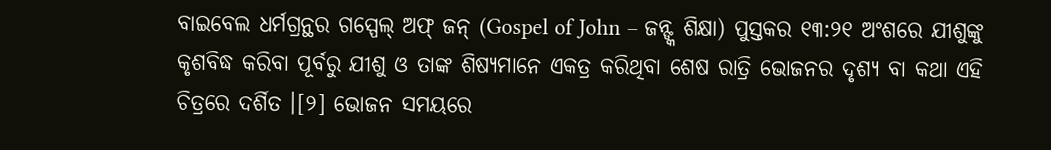ବାଇବେଲ ଧର୍ମଗ୍ରନ୍ଥର ଗସ୍ପେଲ୍ ଅଫ୍ ଜନ୍ (Gospel of John – ଜନ୍ଙ୍କ ଶିକ୍ଷା) ପୁସ୍ତକର ୧୩:୨୧ ଅଂଶରେ ଯୀଶୁଙ୍କୁ କୃଶବିଦ୍ଧ କରିବା ପୂର୍ବରୁ ଯୀଶୁ ଓ ତାଙ୍କ ଶିଷ୍ୟମାନେ ଏକତ୍ର କରିଥିବା ଶେଷ ରାତ୍ରି ଭୋଜନର ଦୃଶ୍ୟ ବା କଥା ଏହି ଚିତ୍ରରେ ଦର୍ଶିତ ।[୨] ଭୋଜନ ସମୟରେ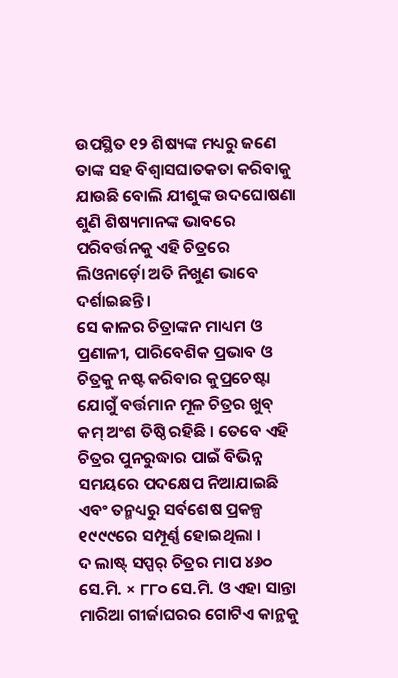ଉପସ୍ଥିତ ୧୨ ଶିଷ୍ୟଙ୍କ ମଧ୍ୟରୁ ଜଣେ ତାଙ୍କ ସହ ବିଶ୍ୱାସଘାତକତା କରିବାକୁ ଯାଉଛି ବୋଲି ଯୀଶୁଙ୍କ ଉଦଘୋଷଣା ଶୁଣି ଶିଷ୍ୟମାନଙ୍କ ଭାବରେ ପରିବର୍ତ୍ତନକୁ ଏହି ଚିତ୍ରରେ ଲିଓନାର୍ଡ଼ୋ ଅତି ନିଖୁଣ ଭାବେ ଦର୍ଶାଇଛନ୍ତି ।
ସେ କାଳର ଚିତ୍ରାଙ୍କନ ମାଧ୍ୟମ ଓ ପ୍ରଣାଳୀ, ପାରିବେଶିକ ପ୍ରଭାବ ଓ ଚିତ୍ରକୁ ନଷ୍ଟ କରିବାର କୁପ୍ରଚେଷ୍ଟା ଯୋଗୁଁ ବର୍ତ୍ତମାନ ମୂଳ ଚିତ୍ରର ଖୁବ୍ କମ୍ ଅଂଶ ତିଷ୍ଠି ରହିଛି । ତେବେ ଏହି ଚିତ୍ରର ପୁନରୁଦ୍ଧାର ପାଇଁ ବିଭିନ୍ନ ସମୟରେ ପଦକ୍ଷେପ ନିଆଯାଇଛି ଏବଂ ତନ୍ମଧ୍ୟରୁ ସର୍ବଶେଷ ପ୍ରକଳ୍ପ ୧୯୯୯ରେ ସମ୍ପୂର୍ଣ୍ଣ ହୋଇଥିଲା ।
ଦ ଲାଷ୍ଟ୍ ସପ୍ପର୍ ଚିତ୍ରର ମାପ ୪୬୦ ସେ.ମି. × ୮୮୦ ସେ.ମି. ଓ ଏହା ସାନ୍ତା ମାରିଆ ଗୀର୍ଜାଘରର ଗୋଟିଏ କାନ୍ଥକୁ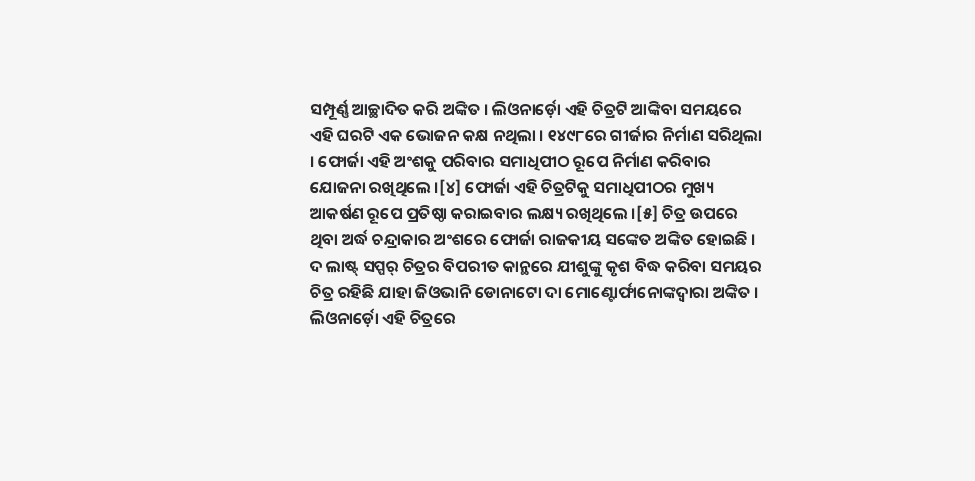ସମ୍ପୂର୍ଣ୍ଣ ଆଚ୍ଛାଦିତ କରି ଅଙ୍କିତ । ଲିଓନାର୍ଡ଼ୋ ଏହି ଚିତ୍ରଟି ଆଙ୍କିବା ସମୟରେ ଏହି ଘରଟି ଏକ ଭୋଜନ କକ୍ଷ ନଥିଲା । ୧୪୯୮ରେ ଗୀର୍ଜାର ନିର୍ମାଣ ସରିଥିଲା । ଫୋର୍ଜା ଏହି ଅଂଶକୁ ପରିବାର ସମାଧିପୀଠ ରୂପେ ନିର୍ମାଣ କରିବାର ଯୋଜନା ରଖିଥିଲେ ।[୪] ଫୋର୍ଜା ଏହି ଚିତ୍ରଟିକୁ ସମାଧିପୀଠର ମୁଖ୍ୟ ଆକର୍ଷଣ ରୂପେ ପ୍ରତିଷ୍ଠା କରାଇବାର ଲକ୍ଷ୍ୟ ରଖିଥିଲେ ।[୫] ଚିତ୍ର ଉପରେ ଥିବା ଅର୍ଦ୍ଧ ଚନ୍ଦ୍ରାକାର ଅଂଶରେ ଫୋର୍ଜା ରାଜକୀୟ ସଙ୍କେତ ଅଙ୍କିତ ହୋଇଛି । ଦ ଲାଷ୍ଟ୍ ସପ୍ପର୍ ଚିତ୍ରର ବିପରୀତ କାନ୍ଥରେ ଯୀଶୁଙ୍କୁ କୃଶ ବିଦ୍ଧ କରିବା ସମୟର ଚିତ୍ର ରହିଛି ଯାହା ଜିଓଭାନି ଡୋନାଟୋ ଦା ମୋଣ୍ଟୋର୍ଫାନୋଙ୍କଦ୍ୱାରା ଅଙ୍କିତ । ଲିଓନାର୍ଡ଼ୋ ଏହି ଚିତ୍ରରେ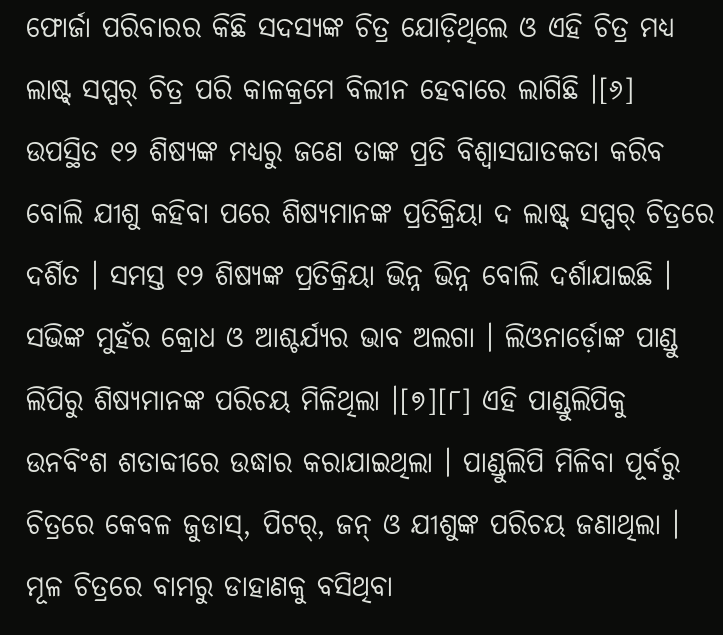ଫୋର୍ଜା ପରିବାରର କିଛି ସଦସ୍ୟଙ୍କ ଚିତ୍ର ଯୋଡ଼ିଥିଲେ ଓ ଏହି ଚିତ୍ର ମଧ୍ୟ ଲାଷ୍ଟ୍ ସପ୍ପର୍ ଚିତ୍ର ପରି କାଳକ୍ରମେ ବିଲୀନ ହେବାରେ ଲାଗିଛି ।[୬]
ଉପସ୍ଥିତ ୧୨ ଶିଷ୍ୟଙ୍କ ମଧ୍ୟରୁ ଜଣେ ତାଙ୍କ ପ୍ରତି ବିଶ୍ୱାସଘାତକତା କରିବ ବୋଲି ଯୀଶୁ କହିବା ପରେ ଶିଷ୍ୟମାନଙ୍କ ପ୍ରତିକ୍ରିୟା ଦ ଲାଷ୍ଟ୍ ସପ୍ପର୍ ଚିତ୍ରରେ ଦର୍ଶିତ । ସମସ୍ତ ୧୨ ଶିଷ୍ୟଙ୍କ ପ୍ରତିକ୍ରିୟା ଭିନ୍ନ ଭିନ୍ନ ବୋଲି ଦର୍ଶାଯାଇଛି । ସଭିଙ୍କ ମୁହଁର କ୍ରୋଧ ଓ ଆଶ୍ଚର୍ଯ୍ୟର ଭାବ ଅଲଗା । ଲିଓନାର୍ଡ଼ୋଙ୍କ ପାଣ୍ଡୁ ଲିପିରୁ ଶିଷ୍ୟମାନଙ୍କ ପରିଚୟ ମିଳିଥିଲା ।[୭][୮] ଏହି ପାଣ୍ଡୁଲିପିକୁ ଉନବିଂଶ ଶତାବ୍ଦୀରେ ଉଦ୍ଧାର କରାଯାଇଥିଲା । ପାଣ୍ଡୁଲିପି ମିଳିବା ପୂର୍ବରୁ ଚିତ୍ରରେ କେବଳ ଜୁଡାସ୍, ପିଟର୍, ଜନ୍ ଓ ଯୀଶୁଙ୍କ ପରିଚୟ ଜଣାଥିଲା । ମୂଳ ଚିତ୍ରରେ ବାମରୁ ଡାହାଣକୁ ବସିଥିବା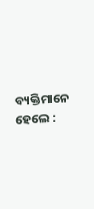ବ୍ୟକ୍ତିମାନେ ହେଲେ :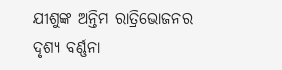ଯୀଶୁଙ୍କ ଅନ୍ତିମ ରାତ୍ରିଭୋଜନର ଦୃଶ୍ୟ ବର୍ଣ୍ଣନା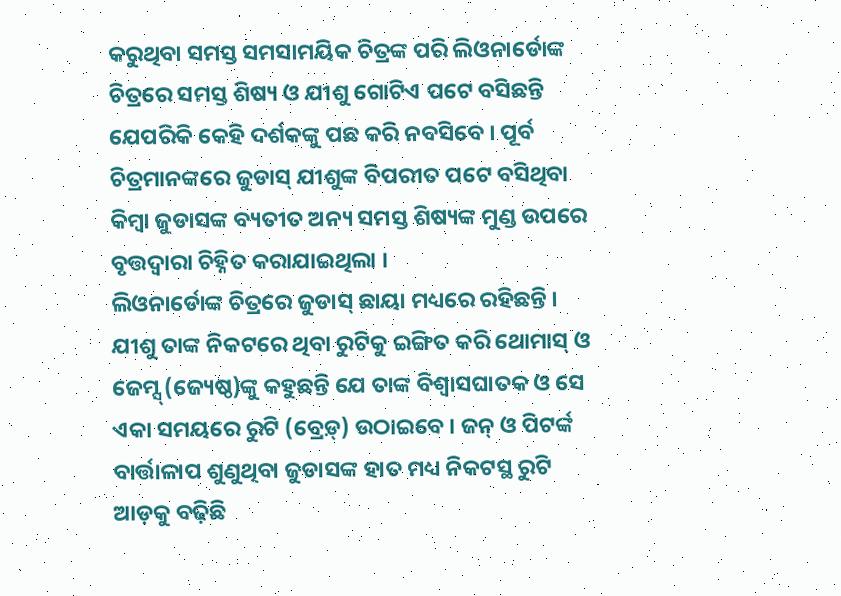କରୁଥିବା ସମସ୍ତ ସମସାମୟିକ ଚିତ୍ରଙ୍କ ପରି ଲିଓନାର୍ଡୋଙ୍କ ଚିତ୍ରରେ ସମସ୍ତ ଶିଷ୍ୟ ଓ ଯୀଶୁ ଗୋଟିଏ ପଟେ ବସିଛନ୍ତି ଯେପରିକି କେହି ଦର୍ଶକଙ୍କୁ ପଛ କରି ନବସିବେ । ପୂର୍ବ ଚିତ୍ରମାନଙ୍କରେ ଜୁଡାସ୍ ଯୀଶୁଙ୍କ ବିପରୀତ ପଟେ ବସିଥିବା କିମ୍ବା ଜୁଡାସଙ୍କ ବ୍ୟତୀତ ଅନ୍ୟ ସମସ୍ତ ଶିଷ୍ୟଙ୍କ ମୁଣ୍ଡ ଉପରେ ବୃତ୍ତଦ୍ୱାରା ଚିହ୍ନିତ କରାଯାଇଥିଲା ।
ଲିଓନାର୍ଡୋଙ୍କ ଚିତ୍ରରେ ଜୁଡାସ୍ ଛାୟା ମଧ୍ୟରେ ରହିଛନ୍ତି । ଯୀଶୁ ତାଙ୍କ ନିକଟରେ ଥିବା ରୁଟିକୁ ଇଙ୍ଗିତ କରି ଥୋମାସ୍ ଓ ଜେମ୍ସ୍ (ଜ୍ୟେଷ୍ଠ)ଙ୍କୁ କହୁଛନ୍ତି ଯେ ତାଙ୍କ ବିଶ୍ୱାସଘାତକ ଓ ସେ ଏକା ସମୟରେ ରୁଟି (ବ୍ରେଡ଼୍) ଉଠାଇବେ । ଜନ୍ ଓ ପିଟର୍ଙ୍କ ବାର୍ତ୍ତାଳାପ ଶୁଣୁଥିବା ଜୁଡାସଙ୍କ ହାତ ମଧ୍ୟ ନିକଟସ୍ଥ ରୁଟି ଆଡ଼କୁ ବଢ଼ିଛି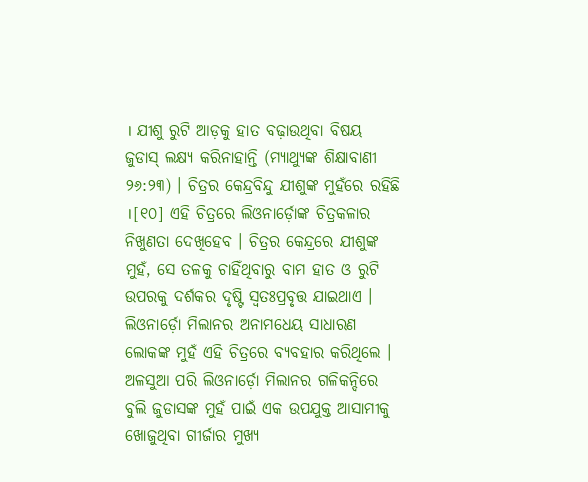। ଯୀଶୁ ରୁଟି ଆଡ଼କୁ ହାତ ବଢ଼ାଉଥିବା ବିଷୟ ଜୁଡାସ୍ ଲକ୍ଷ୍ୟ କରିନାହାନ୍ତି (ମ୍ୟାଥ୍ୟୁଙ୍କ ଶିକ୍ଷାବାଣୀ ୨୬:୨୩) । ଚିତ୍ରର କେନ୍ଦ୍ରବିନ୍ଦୁ ଯୀଶୁଙ୍କ ମୁହଁରେ ରହିଛି ।[୧୦] ଏହି ଚିତ୍ରରେ ଲିଓନାର୍ଡ଼ୋଙ୍କ ଚିତ୍ରକଳାର ନିଖୁଣତା ଦେଖିହେବ । ଚିତ୍ରର କେନ୍ଦ୍ରରେ ଯୀଶୁଙ୍କ ମୁହଁ, ସେ ତଳକୁ ଚାହିଁଥିବାରୁ ବାମ ହାତ ଓ ରୁଟି ଉପରକୁ ଦର୍ଶକର ଦୃଷ୍ଟି ସ୍ୱତଃପ୍ରବୃତ୍ତ ଯାଇଥାଏ ।
ଲିଓନାର୍ଡ଼ୋ ମିଲାନର ଅନାମଧେୟ ସାଧାରଣ ଲୋକଙ୍କ ମୁହଁ ଏହି ଚିତ୍ରରେ ବ୍ୟବହାର କରିଥିଲେ । ଅଳସୁଆ ପରି ଲିଓନାର୍ଡ଼ୋ ମିଲାନର ଗଳିକନ୍ଦିରେ ବୁଲି ଜୁଡାସଙ୍କ ମୁହଁ ପାଇଁ ଏକ ଉପଯୁକ୍ତ ଆସାମୀକୁ ଖୋଜୁଥିବା ଗୀର୍ଜାର ମୁଖ୍ୟ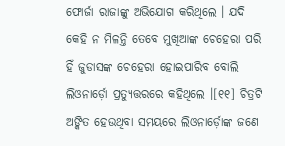ଫୋର୍ଜା ରାଜାଙ୍କୁ ଅଭିଯୋଗ କରିଥିଲେ । ଯଦି କେହି ନ ମିଳନ୍ତି ତେବେ ମୁଖିଆଙ୍କ ଚେହେରା ପରି ହିଁ ଜୁଡାସଙ୍କ ଚେହେରା ହୋଇପାରିବ ବୋଲି ଲିଓନାର୍ଡ଼ୋ ପ୍ରତ୍ୟୁତ୍ତରରେ କହିଥିଲେ ।[୧୧] ଚିତ୍ରଟି ଅଙ୍କିତ ହେଉଥିବା ସମୟରେ ଲିଓନାର୍ଡ଼ୋଙ୍କ ଜଣେ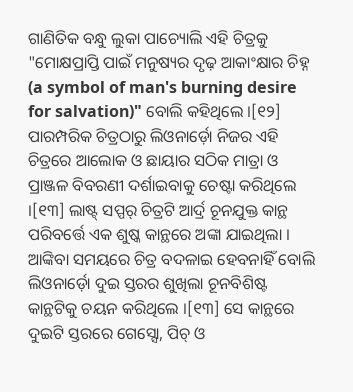ଗାଣିତିକ ବନ୍ଧୁ ଲୁକା ପାଚ୍ୟୋଲି ଏହି ଚିତ୍ରକୁ "ମୋକ୍ଷପ୍ରାପ୍ତି ପାଇଁ ମନୁଷ୍ୟର ଦୃଢ଼ ଆକାଂକ୍ଷାର ଚିହ୍ନ (a symbol of man's burning desire for salvation)" ବୋଲି କହିଥିଲେ ।[୧୨]
ପାରମ୍ପରିକ ଚିତ୍ରଠାରୁ ଲିଓନାର୍ଡ଼ୋ ନିଜର ଏହି ଚିତ୍ରରେ ଆଲୋକ ଓ ଛାୟାର ସଠିକ ମାତ୍ରା ଓ ପ୍ରାଞ୍ଜଳ ବିବରଣୀ ଦର୍ଶାଇବାକୁ ଚେଷ୍ଟା କରିଥିଲେ ।[୧୩] ଲାଷ୍ଟ୍ ସପ୍ପର୍ ଚିତ୍ରଟି ଆର୍ଦ୍ର ଚୂନଯୁକ୍ତ କାନ୍ଥ ପରିବର୍ତ୍ତେ ଏକ ଶୁଷ୍କ କାନ୍ଥରେ ଅଙ୍କା ଯାଇଥିଲା । ଆଙ୍କିବା ସମୟରେ ଚିତ୍ର ବଦଳାଇ ହେବନାହିଁ ବୋଲି ଲିଓନାର୍ଡ଼ୋ ଦୁଇ ସ୍ତରର ଶୁଖିଲା ଚୂନବିଶିଷ୍ଟ କାନ୍ଥଟିକୁ ଚୟନ କରିଥିଲେ ।[୧୩] ସେ କାନ୍ଥରେ ଦୁଇଟି ସ୍ତରରେ ଗେସ୍ସୋ, ପିଚ୍ ଓ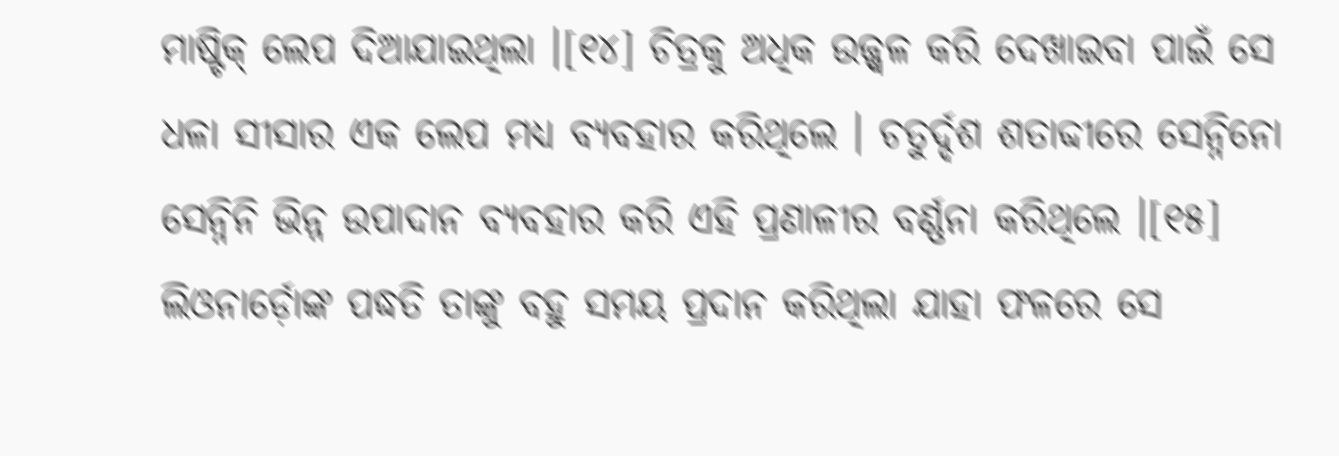ମାଷ୍ଟିକ୍ ଲେପ ଦିଆଯାଇଥିଲା ।[୧୪] ଚିତ୍ରକୁ ଅଧିକ ଉଜ୍ଜ୍ୱଳ କରି ଦେଖାଇବା ପାଇଁ ସେ ଧଳା ସୀସାର ଏକ ଲେପ ମଧ୍ୟ ବ୍ୟବହାର କରିଥିଲେ । ଚତୁର୍ଦ୍ଦଶ ଶତାବ୍ଦୀରେ ସେନ୍ନିନୋ ସେନ୍ନିନି ଭିନ୍ନ ଉପାଦାନ ବ୍ୟବହାର କରି ଏହି ପ୍ରଣାଳୀର ବର୍ଣ୍ଣନା କରିଥିଲେ ।[୧୫] ଲିଓନାର୍ଡ଼ୋଙ୍କ ପଦ୍ଧତି ତାଙ୍କୁ ବହୁ ସମୟ ପ୍ରଦାନ କରିଥିଲା ଯାହା ଫଳରେ ସେ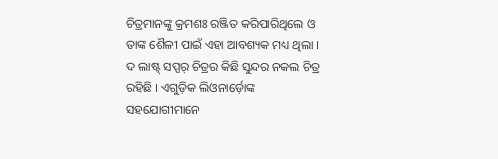ଚିତ୍ରମାନଙ୍କୁ କ୍ରମଶଃ ରଞ୍ଜିତ କରିପାରିଥିଲେ ଓ ତାଙ୍କ ଶୈଳୀ ପାଇଁ ଏହା ଆବଶ୍ୟକ ମଧ୍ୟ ଥିଲା ।
ଦ ଲାଷ୍ଟ୍ ସପ୍ପର୍ ଚିତ୍ରର କିଛି ସୁନ୍ଦର ନକଲ ଚିତ୍ର ରହିଛି । ଏଗୁଡ଼ିକ ଲିଓନାର୍ଡ଼ୋଙ୍କ ସହଯୋଗୀମାନେ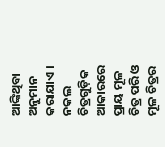ଆଙ୍କିଥିବା ଅନୁମାନ କରାଯାଏ । ନକଲ ଚିତ୍ରଗୁଡ଼ିକ ଆକାରରେ ପ୍ରାୟ ମୂଳ ଚିତ୍ର ପରି ଓ ମୂଳ ଚିତ୍ରର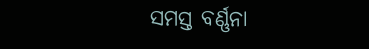ସମସ୍ତ ବର୍ଣ୍ଣନା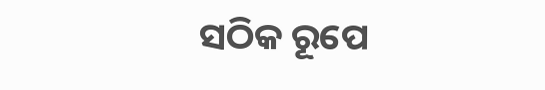ସଠିକ ରୂପେ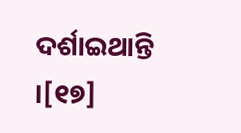ଦର୍ଶାଇଥାନ୍ତି ।[୧୭]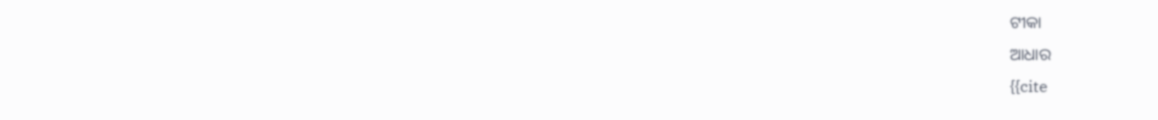ଟୀକା
ଆଧାର
{{cite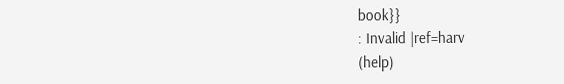book}}
: Invalid |ref=harv
(help)